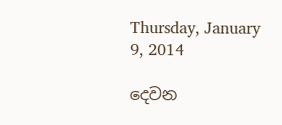Thursday, January 9, 2014

දෙවන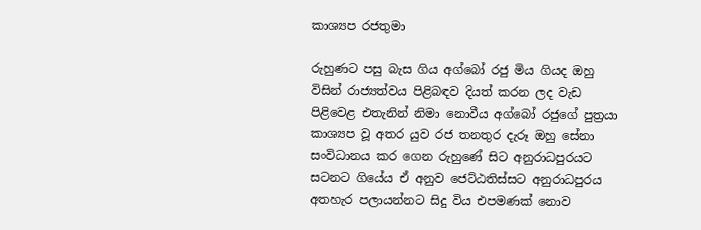කාශ්‍යප රජතුමා

රුහුණට පසු බැස ගිය අග්බෝ රජු මිය ගියද ඔහු විසින් රාජ්‍යත්වය පිළිබඳව දියත් කරන ලද වැඩ පිළිවෙළ එතැනින් නිමා නොවීය අග්බෝ රජුගේ පුත්‍රයා කාශ්‍යප වූ අතර යුව රජ තනතුර දැරූ ඔහු සේනා සංවිධානය කර ගෙන රුහුණේ සිට අනුරාධපුරයට සටනට ගියේය ඒ අනුව ජෙට්ඨතිස්සට අනුරාධපුරය අතහැර පලායන්නට සිදු විය එපමණක් නොව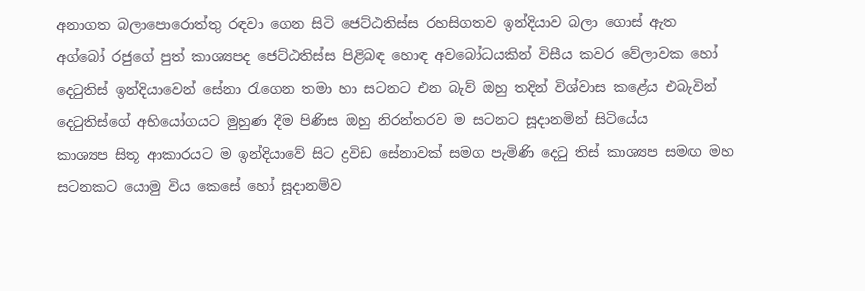අනාගත බලාපොරොත්තු රඳවා ගෙන සිටි ජෙට්ඨතිස්ස රහසිගතව ඉන්දියාව බලා ගොස් ඇත
අග්බෝ රජුගේ පුත් කාශ්‍යපද ජෙට්ඨතිස්ස පිළිබඳ හොඳ අවබෝධයකින් විසීය කවර වේලාවක හෝ දෙටුතිස් ඉන්දියාවෙන් සේනා රැගෙන තමා හා සටනට එන බැව් ඔහු තදින් විශ්වාස කළේය එබැවින් දෙටුතිස්ගේ අභියෝගයට මුහුණ දීම පිණිස ඔහු නිරන්තරව ම සටනට සූදානමින් සිටියේය
කාශ්‍යප සිතූ ආකාරයට ම ඉන්දියාවේ සිට ද්‍රවිඩ සේනාවක් සමග පැමිණි දෙටු තිස් කාශ්‍යප සමඟ මහ සටනකට යොමු විය කෙසේ හෝ සූදානම්ව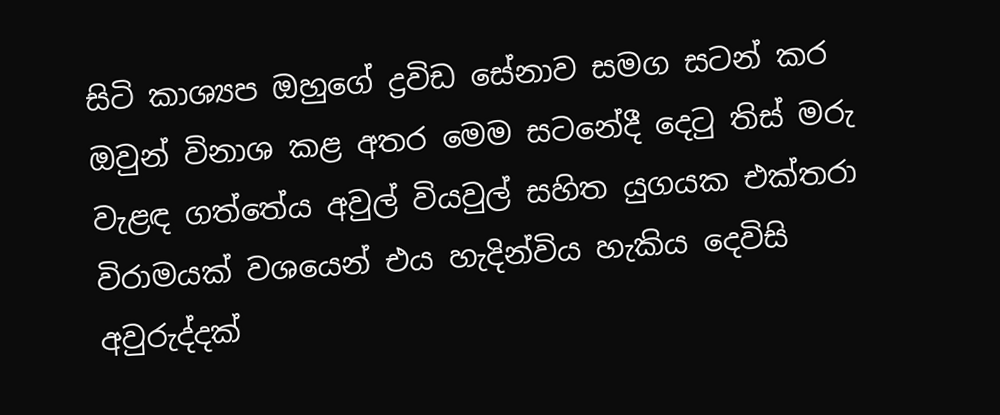සිටි කාශ්‍යප ඔහුගේ ද්‍රවිඩ සේනාව සමග සටන් කර ඔවුන් විනාශ කළ අතර මෙම සටනේදී දෙටු තිස් මරු වැළඳ ගත්තේය අවුල් වියවුල් සහිත යුගයක එක්තරා විරාමයක් වශයෙන් එය හැදින්විය හැකිය දෙවිසි අවුරුද්දක්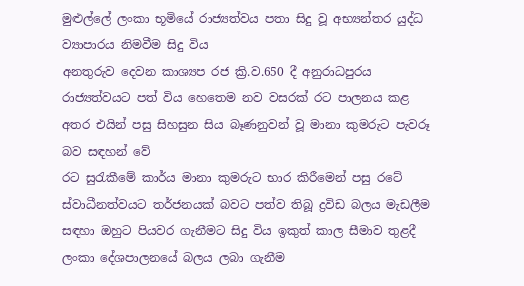මුළුල්ලේ ලංකා භූමියේ රාජ්‍යත්වය පතා සිදු වූ අභ්‍යන්තර යුද්ධ ව්‍යාපාරය නිමවීම සිදු විය
අනතුරුව දෙවන කාශ්‍යප රජ ක්‍රි.ව.650 දී අනුරාධපුරය රාජ්‍යත්වයට පත් විය හෙතෙම නව වසරක් රට පාලනය කළ අතර එයින් පසු සිහසුන සිය බෑණනුවන් වූ මානා කුමරුට පැවරූ බව සඳහන් වේ
රට සුරැකීමේ කාර්ය මානා කුමරුට භාර කිරීමෙන් පසු රටේ ස්වාධීනත්වයට තර්ජනයක් බවට පත්ව තිබූ ද්‍රවිඩ බලය මැඩලීම සඳහා ඔහුට පියවර ගැනීමට සිදු විය ඉකුත් කාල සීමාව තුළදී ලංකා දේශපාලනයේ බලය ලබා ගැනීම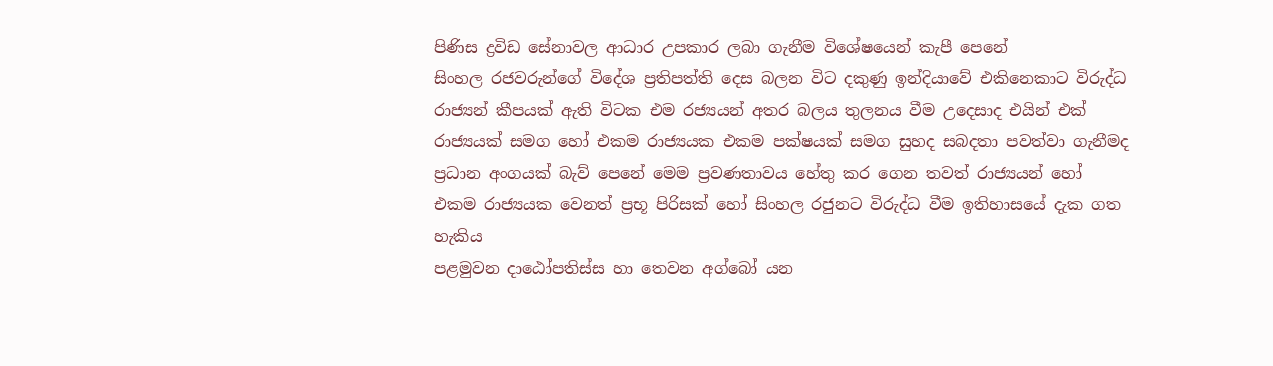පිණිස ද්‍රවිඩ සේනාවල ආධාර උපකාර ලබා ගැනීම විශේෂයෙන් කැපී පෙනේ
සිංහල රජවරුන්ගේ විදේශ ප්‍රතිපත්ති දෙස බලන විට දකුණු ඉන්දියාවේ එකිනෙකාට විරුද්ධ රාජ්‍යන් කීපයක් ඇති විටක එම රජ්‍යයන් අතර බලය තුලනය වීම උදෙසාද එයින් එක් රාජ්‍යයක් සමග හෝ එකම රාජ්‍යයක එකම පක්ෂයක් සමග සුහද සබදතා පවත්වා ගැනීමද ප්‍රධාන අංගයක් බැව් පෙනේ මෙම ප්‍රවණතාවය හේතු කර ගෙන තවත් රාජ්‍යයන් හෝ එකම රාජ්‍යයක වෙනත් ප්‍රභූ පිරිසක් හෝ සිංහල රජුනට විරුද්ධ වීම ඉතිහාසයේ දැක ගත හැකිය
පළමුවන දාඨෝපතිස්ස හා තෙවන අග්බෝ යන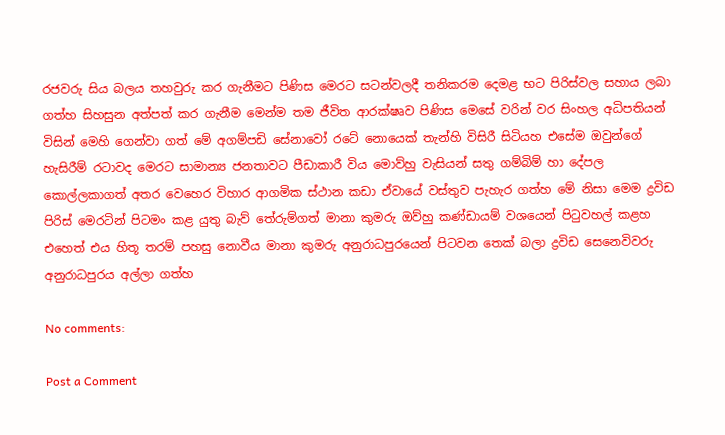රජවරු සිය බලය තහවුරු කර ගැනීමට පිණිස මෙරට සටන්වලදී තනිකරම දෙමළ භට පිරිස්වල සහාය ලබා ගත්හ සිහසුන අත්පත් කර ගැනීම මෙන්ම තම ජීවිත ආරක්ෂෘව පිණිස මෙසේ වරින් වර සිංහල අධිපතියන් විසින් මෙහි ගෙන්වා ගත් මේ අගම්පඩි සේනාවෝ රටේ නොයෙක් තැන්හි විසිරී සිටියහ එසේම ඔවුන්ගේ හැසිරීම් රටාවද මෙරට සාමාන්‍ය ජනතාවට පීඩාකාරී විය මොව්හු වැසියන් සතු ගම්බිම් හා දේපල කොල්ලකාගත් අතර වෙහෙර විහාර ආගමික ස්ථාන කඩා ඒවායේ වස්තුව පැහැර ගත්හ මේ නිසා මෙම ද්‍රවිඩ පිරිස් මෙරටින් පිටමං කළ යුතු බැව් තේරුම්ගත් මානා කුමරු ඔව්හු කණ්ඩායම් වශයෙන් පිටුවහල් කළහ එහෙත් එය හිතූ තරම් පහසු නොවීය මානා කුමරු අනුරාධපුරයෙන් පිටවන තෙක් බලා ද්‍රවිඩ සෙනෙවිවරු අනුරාධපුරය අල්ලා ගත්හ

No comments:

Post a Comment